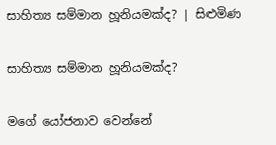සාහිත්‍ය සම්මාන හූනියමක්ද? | සිළුමිණ

සාහිත්‍ය සම්මාන හූනියමක්ද?

මගේ යෝජනාව වෙන්නේ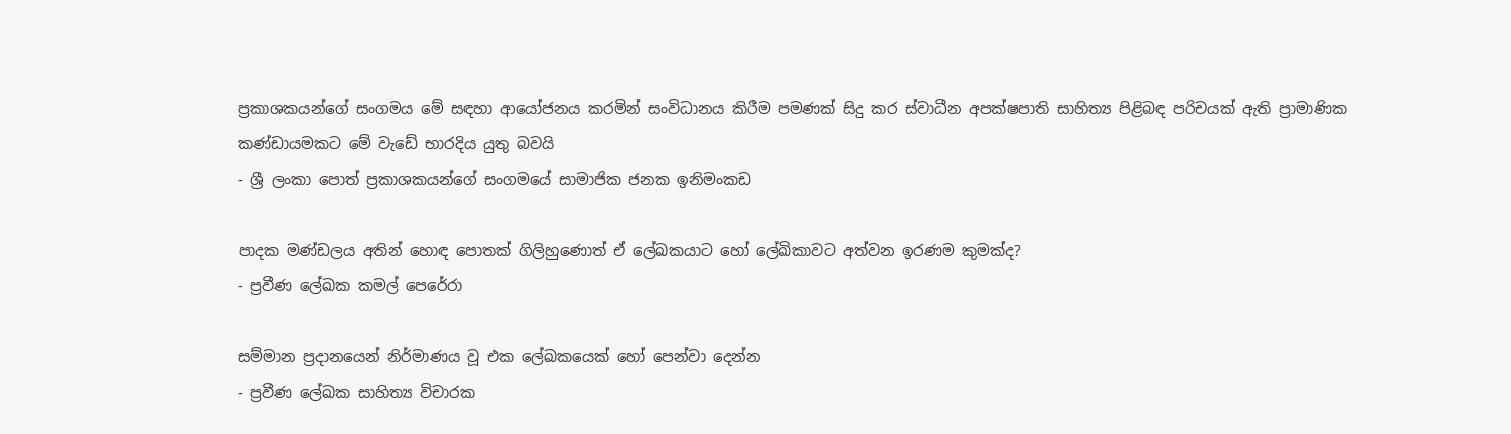ප්‍රකාශකයන්ගේ සංගමය මේ සඳහා ආයෝජනය කරමින් සංවිධානය කිරීම පමණක් සිදු කර ස්වාධීන අපක්ෂපාති සාහිත්‍ය පිළිබඳ පරිචයක් ඇති ප්‍රාමාණික කණ්ඩායමකට මේ වැඩේ භාරදිය යුතු බවයි
- ශ්‍රී ලංකා පොත් ප්‍රකාශකයන්ගේ සංගමයේ සාමාජික ජනක ඉනිමංකඩ

පාදක මණ්ඩලය අතින් හොඳ පොතක් ගිලිහුණොත් ඒ ලේඛකයාට හෝ ලේඛිකාවට අත්වන ඉරණම කුමක්ද?
- ප්‍රවීණ ලේඛක කමල් පෙරේරා

සම්මාන ප්‍රදානයෙන් නිර්මාණය වූ එක ලේඛකයෙක් හෝ පෙන්වා දෙන්න
- ප්‍රවීණ ලේඛක සාහිත්‍ය විචාරක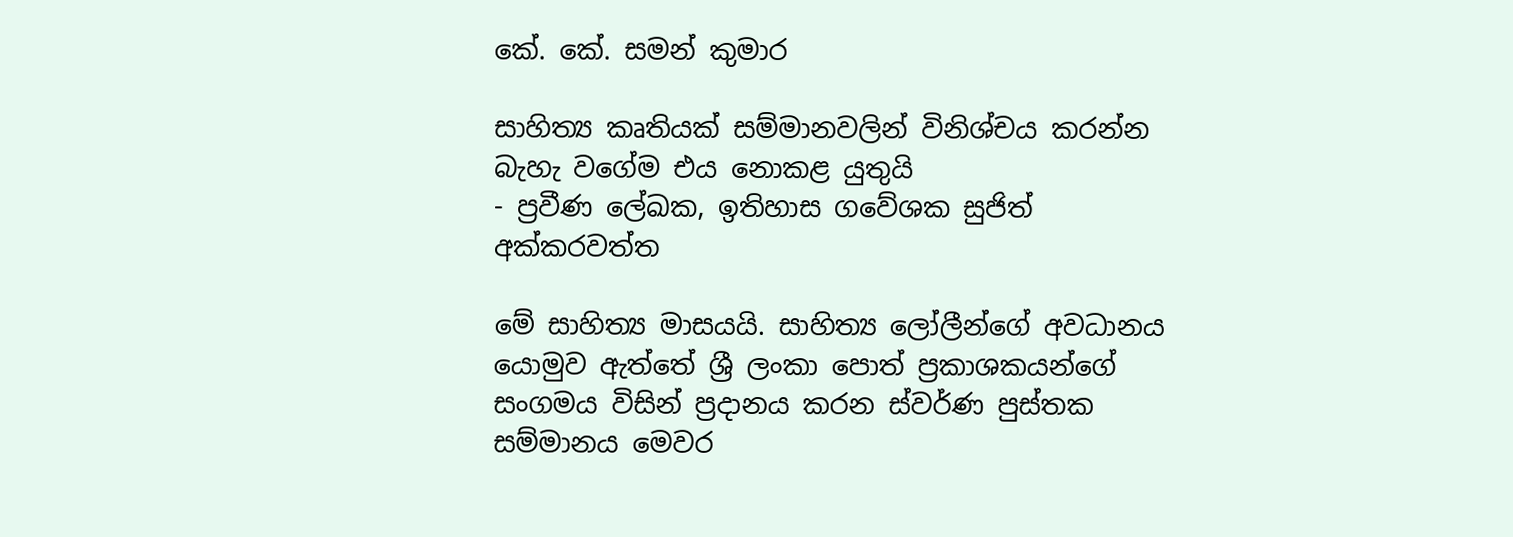කේ. කේ. සමන් කුමාර

සාහිත්‍ය කෘතියක් සම්මානවලින් විනිශ්චය කරන්න බැහැ වගේම එය නොකළ යුතුයි
- ප්‍රවීණ ලේඛක, ඉතිහාස ගවේශක සුජිත් අක්කරවත්ත

මේ සාහිත්‍ය මාසයයි. සාහිත්‍ය ලෝලීන්ගේ අවධානය යොමුව ඇත්තේ ශ්‍රී ලංකා පොත් ප්‍රකාශකයන්ගේ සංගමය විසින් ප්‍රදානය කරන ස්වර්ණ පුස්තක සම්මානය මෙවර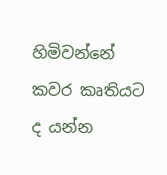හිමිවන්නේ කවර කෘතියට ද යන්න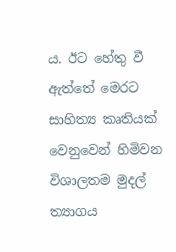ය. ඊට හේතු වී ඇත්තේ මෙරට සාහිත්‍ය කෘතියක් වෙනුවෙන් හිමිවන විශාලතම මුදල් ත්‍යාගය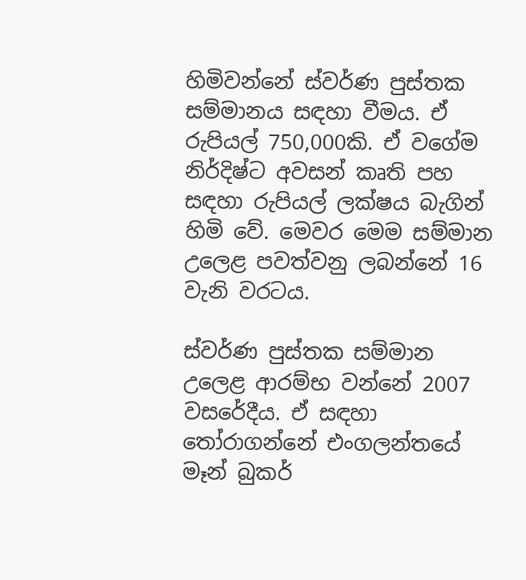හිමිවන්නේ ස්වර්ණ පුස්තක සම්මානය සඳහා වීමය. ඒ රුපියල් 750,000කි. ඒ වගේම නිර්දිෂ්ට අවසන් කෘති පහ සඳහා රුපියල් ලක්ෂය බැගින් හිමි වේ. මෙවර මෙම සම්මාන උලෙළ පවත්වනු ලබන්නේ 16 වැනි වරටය.

ස්වර්ණ පුස්තක සම්මාන උලෙළ ආරම්භ වන්නේ 2007 වසරේදීය. ඒ සඳහා තෝරාගන්නේ එංගලන්තයේ මෑන් බුකර්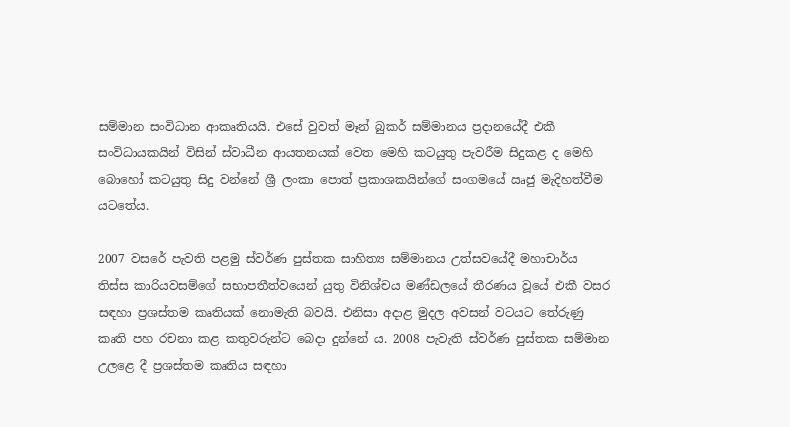සම්මාන සංවිධාන ආකෘතියයි. එසේ වුවත් මෑන් බුකර් සම්මානය ප්‍රදානයේදී එකී සංවිධායකයින් විසින් ස්වාධීන ආයතනයක් වෙත මෙහි කටයුතු පැවරීම සිදුකළ ද මෙහි බොහෝ කටයුතු සිදු වන්නේ ශ්‍රී ලංකා පොත් ප්‍රකාශකයින්ගේ සංගමයේ ඍජු මැදිහත්වීම යටතේය.

2007 වසරේ පැවති පළමු ස්වර්ණ පුස්තක සාහිත්‍ය සම්මානය උත්සවයේදී මහාචාර්ය තිස්ස කාරියවසම්ගේ සභාපතීත්වයෙන් යුතු විනිශ්චය මණ්ඩලයේ තීරණය වූයේ එකී වසර සඳහා ප්‍රශස්තම කෘතියක් නොමැති බවයි. එනිසා අදාළ මුදල අවසන් වටයට තේරුණු කෘති පහ රචනා කළ කතුවරුන්ට බෙදා දුන්නේ ය. 2008 පැවැති ස්වර්ණ පුස්තක සම්මාන උලළෙ දී ප්‍රශස්තම කෘතිය සඳහා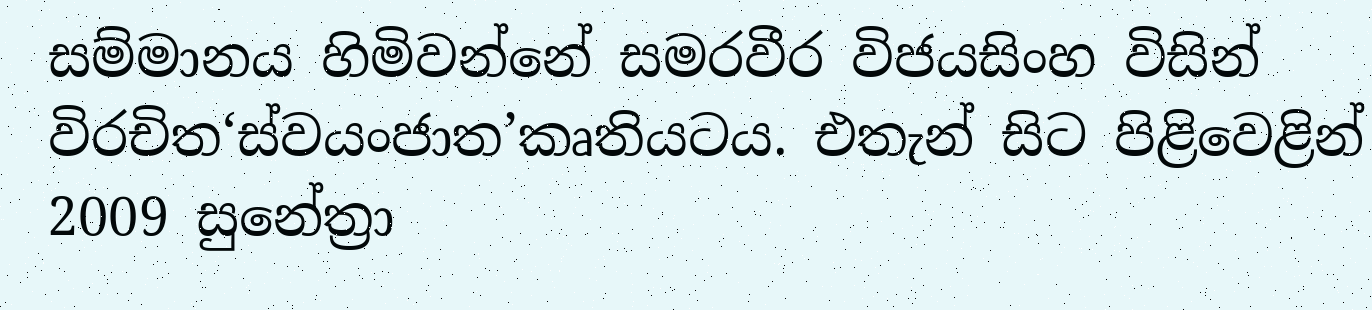සම්මානය හිමිවන්නේ සමරවීර විජයසිංහ විසින් විරචිත‘ස්වයංජාත’කෘතියටය. එතැන් සිට පිළිවෙළින් 2009 සුනේත්‍රා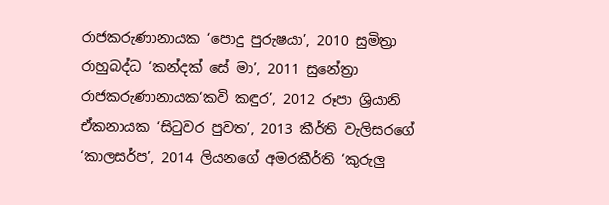රාජකරුණානායක ‘පොදු පුරුෂයා’, 2010 සුමිත්‍රා රාහුබද්ධ ‘කන්දක් සේ මා’, 2011 සුනේත්‍රා රාජකරුණානායක‘කවි කඳුර’, 2012 රූපා ශ්‍රියානි ඒකනායක ‘සිටුවර පුවත’, 2013 කීර්ති වැලිසරගේ ‘කාලසර්ප’, 2014 ලියනගේ අමරකීර්ති ‘කුරුලු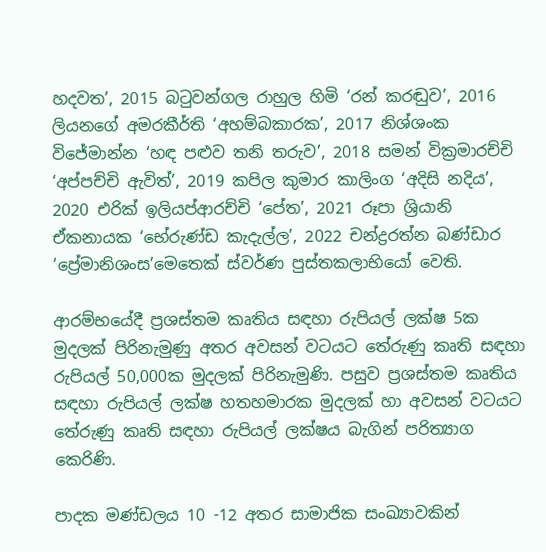හදවත’, 2015 බටුවන්ගල රාහුල හිමි ‘රන් කරඬුව’, 2016 ලියනගේ අමරකීර්ති ‘අහම්බකාරක’, 2017 නිශ්ශංක විජේමාන්න ‘හඳ පළුව තනි තරුව’, 2018 සමන් වික්‍රමාරච්චි ‘අප්පච්චි ඇවිත්’, 2019 කපිල කුමාර කාලිංග ‘අදිසි නදිය’, 2020 එරික් ඉලියප්ආරච්චි ‘පේත’, 2021 රූපා ශ්‍රියානි ඒකනායක ‘භේරුණ්ඩ කැදැල්ල’, 2022 චන්ද්‍රරත්න බණ්ඩාර ‘ප්‍රේමානිශංස’මෙතෙක් ස්වර්ණ පුස්තකලාභියෝ වෙති.

ආරම්භයේදී ප්‍රශස්තම කෘතිය සඳහා රුපියල් ලක්ෂ 5ක මුදලක් පිරිනැමුණු අතර අවසන් වටයට තේරුණු කෘති සඳහා රුපියල් 50,000ක මුදලක් පිරිනැමුණි. පසුව ප්‍රශස්තම කෘතිය සඳහා රුපියල් ලක්ෂ හතහමාරක මුදලක් හා අවසන් වටයට තේරුණු කෘති සඳහා රුපියල් ලක්ෂය බැගින් පරිත්‍යාග කෙරිණි.

පාදක මණ්ඩලය 10 -12 අතර සාමාජික සංඛ්‍යාවකින්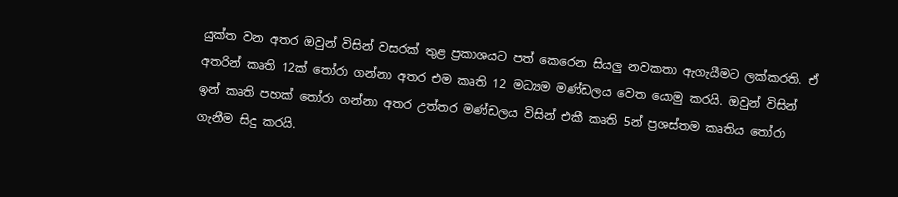යුක්ත වන අතර ඔවුන් විසින් වසරක් තුළ ප්‍රකාශයට පත් කෙරෙන සියලු නවකතා ඇගැයීමට ලක්කරති. ඒ අතරින් කෘති 12ක් තෝරා ගන්නා අතර එම කෘති 12 මධ්‍යම මණ්ඩලය වෙත යොමු කරයි. ඔවුන් විසින් ඉන් කෘති පහක් තෝරා ගන්නා අතර උත්තර මණ්ඩලය විසින් එකී කෘති 5න් ප්‍රශස්තම කෘතිය තෝරා ගැනීම සිදු කරයි.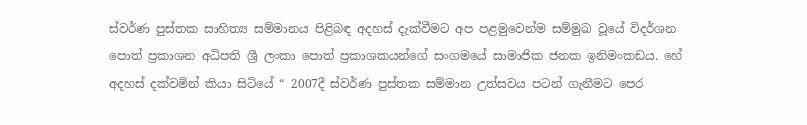ස්වර්ණ පුස්තක සාහිත්‍ය සම්මානය පිළිබඳ අදහස් දැක්වීමට අප පළමුවෙන්ම සම්මුඛ වූයේ විදර්ශන පොත් ප්‍රකාශන අධිපති ශ්‍රී ලංකා පොත් ප්‍රකාශකයන්ගේ සංගමයේ සාමාජික ජනක ඉනිමංකඩය. හේ අදහස් දක්වමින් කියා සිටියේ “ 2007දී ස්වර්ණ පුස්තක සම්මාන උත්සවය පටන් ගැනීමට පෙර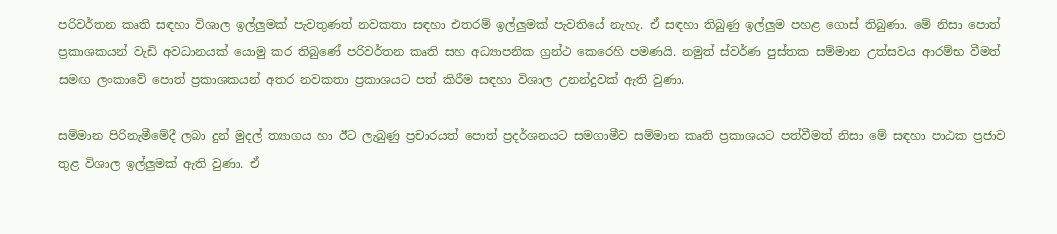පරිවර්තන කෘති සඳහා විශාල ඉල්ලුමක් පැවතුණත් නවකතා සඳහා එතරම් ඉල්ලුමක් පැවතියේ නැහැ. ඒ සඳහා තිබුණු ඉල්ලුම පහළ ගොස් තිබුණා. මේ නිසා පොත් ප්‍රකාශකයන් වැඩි අවධානයක් යොමු කර තිබුණේ පරිවර්තන කෘති සහ අධ්‍යාපනික ග්‍රන්ථ කෙරෙහි පමණයි. නමුත් ස්වර්ණ පුස්තක සම්මාන උත්සවය ආරම්භ වීමත් සමඟ ලංකාවේ පොත් ප්‍රකාශකයන් අතර නවකතා ප්‍රකාශයට පත් කිරීම සඳහා විශාල උනන්දුවක් ඇති වුණා.

සම්මාන පිරිනැමීමේදී ලබා දුන් මුදල් ත්‍යාගය හා ඊට ලැබුණු ප්‍රචාරයත් පොත් ප්‍රදර්ශනයට සමගාමීව සම්මාන කෘති ප්‍රකාශයට පත්වීමත් නිසා මේ සඳහා පාඨක ප්‍රජාව තුළ විශාල ඉල්ලුමක් ඇති වුණා. ඒ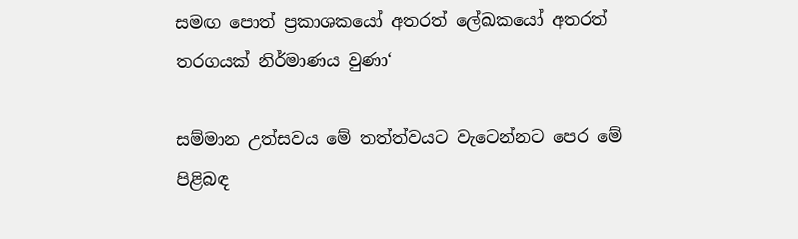සමඟ පොත් ප්‍රකාශකයෝ අතරත් ලේඛකයෝ අතරත් තරගයක් නිර්මාණය වුණා‘

සම්මාන උත්සවය මේ තත්ත්වයට වැටෙන්නට පෙර මේ පිළිබඳ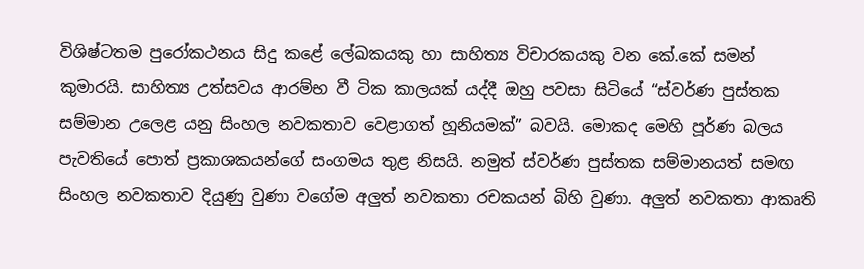විශිෂ්ටතම පුරෝකථනය සිදු කළේ ලේඛකයකු හා සාහිත්‍ය විචාරකයකු වන කේ.කේ සමන් කුමාරයි. සාහිත්‍ය උත්සවය ආරම්භ වී ටික කාලයක් යද්දී ඔහු පවසා සිටියේ “ස්වර්ණ පුස්තක සම්මාන උලෙළ යනු සිංහල නවකතාව වෙළාගත් හූනියමක්” බවයි. මොකද මෙහි පූර්ණ බලය පැවතියේ පොත් ප්‍රකාශකයන්ගේ සංගමය තුළ නිසයි. නමුත් ස්වර්ණ පුස්තක සම්මානයත් සමඟ සිංහල නවකතාව දියුණු වුණා වගේම අලුත් නවකතා රචකයන් බිහි වුණා. අලුත් නවකතා ආකෘති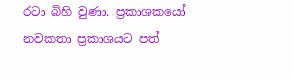රටා බිහි වුණා. ප්‍රකාශකයෝ නවකතා ප්‍රකාශයට පත්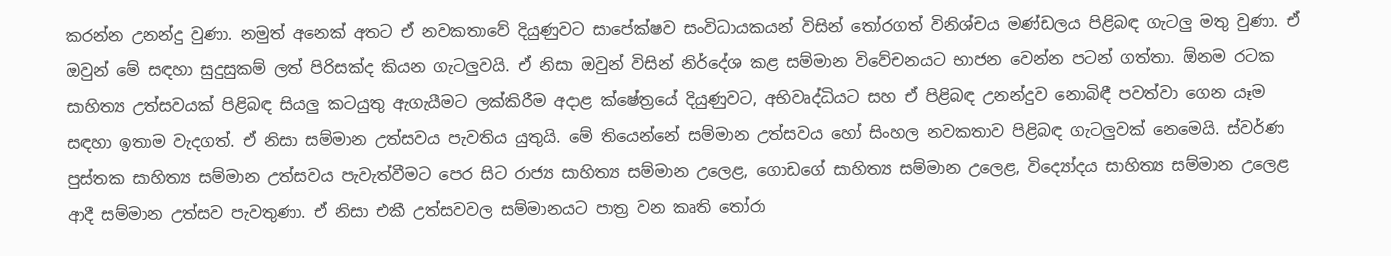කරන්න උනන්දු වුණා. නමුත් අනෙක් අතට ඒ නවකතාවේ දියුණුවට සාපේක්ෂව සංවිධායකයන් විසින් තෝරගත් විනිශ්චය මණ්ඩලය පිළිබඳ ගැටලු මතු වුණා. ඒ ඔවුන් මේ සඳහා සුදුසුකම් ලත් පිරිසක්ද කියන ගැටලුවයි. ඒ නිසා ඔවුන් විසින් නිර්දේශ කළ සම්මාන විවේචනයට භාජන වෙන්න පටන් ගත්තා. ඕනම රටක සාහිත්‍ය උත්සවයක් පිළිබඳ සියලු කටයුතු ඇගැයීමට ලක්කිරීම අදාළ ක්ෂේත්‍රයේ දියුණුවට, අභිවෘද්ධියට සහ ඒ පිළිබඳ උනන්දුව නොබිඳී පවත්වා ගෙන යෑම සඳහා ඉතාම වැදගත්. ඒ නිසා සම්මාන උත්සවය පැවතිය යුතුයි. මේ තියෙන්නේ සම්මාන උත්සවය හෝ සිංහල නවකතාව පිළිබඳ ගැටලුවක් නෙමෙයි. ස්වර්ණ පුස්තක සාහිත්‍ය සම්මාන උත්සවය පැවැත්වීමට පෙර සිට රාජ්‍ය සාහිත්‍ය සම්මාන උලෙළ, ගොඩගේ සාහිත්‍ය සම්මාන උලෙළ, විද්‍යෝදය සාහිත්‍ය සම්මාන උලෙළ ආදී සම්මාන උත්සව පැවතුණා. ඒ නිසා එකී උත්සවවල සම්මානයට පාත්‍ර වන කෘති තෝරා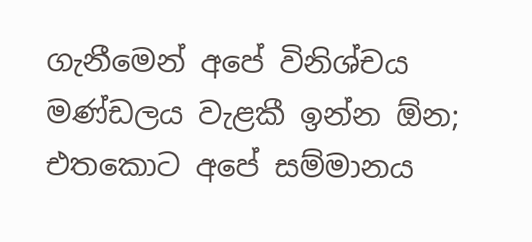ගැනීමෙන් අපේ විනිශ්චය මණ්ඩලය වැළකී ඉන්න ඕන; එතකොට අපේ සම්මානය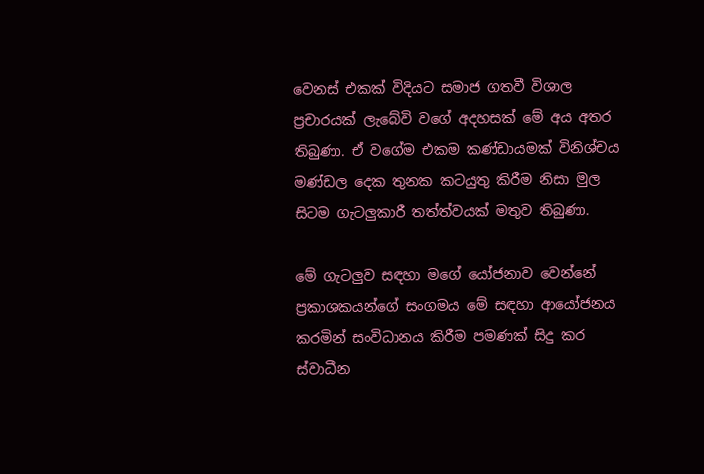වෙනස් එකක් විදියට සමාජ ගතවී විශාල ප්‍රචාරයක් ලැබේවි වගේ අදහසක් මේ අය අතර තිබුණා. ඒ වගේම එකම කණ්ඩායමක් විනිශ්චය මණ්ඩල දෙක තුනක කටයුතු කිරීම නිසා මුල සිටම ගැටලුකාරී තත්ත්වයක් මතුව තිබුණා.

මේ ගැටලුව සඳහා මගේ යෝජනාව වෙන්නේ ප්‍රකාශකයන්ගේ සංගමය මේ සඳහා ආයෝජනය කරමින් සංවිධානය කිරීම පමණක් සිදු කර ස්වාධීන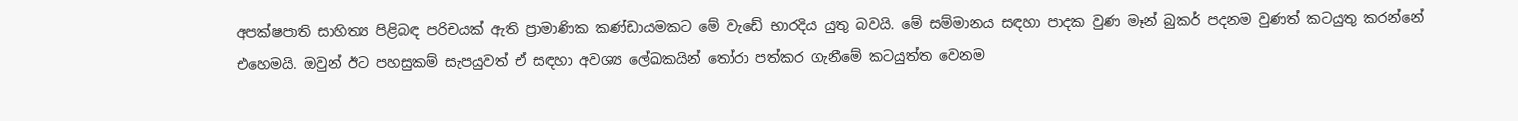අපක්ෂපාති සාහිත්‍ය පිළිබඳ පරිචයක් ඇති ප්‍රාමාණික කණ්ඩායමකට මේ වැඩේ භාරදිය යුතු බවයි. මේ සම්මානය සඳහා පාදක වුණ මෑන් බුකර් පදනම වුණත් කටයුතු කරන්නේ එහෙමයි. ඔවුන් ඊට පහසුකම් සැපයුවත් ඒ සඳහා අවශ්‍ය ලේඛකයින් තෝරා පත්කර ගැනීමේ කටයුත්ත වෙනම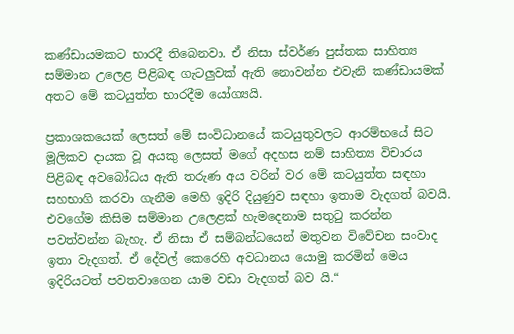කණ්ඩායමකට භාරදී තිබෙනවා. ඒ නිසා ස්වර්ණ පුස්තක සාහිත්‍ය සම්මාන උලෙළ පිළිබඳ ගැටලුවක් ඇති නොවන්න එවැනි කණ්ඩායමක් අතට මේ කටයුත්ත භාරදීම යෝග්‍යයි.

ප්‍රකාශකයෙක් ලෙසත් මේ සංවිධානයේ කටයුතුවලට ආරම්භයේ සිට මූලිකව දායක වූ අයකු ලෙසත් මගේ අදහස නම් සාහිත්‍ය විචාරය පිළිබඳ අවබෝධය ඇති තරුණ අය වරින් වර මේ කටයුත්ත සඳහා සහභාගි කරවා ගැනීම මෙහි ඉදිරි දියුණුව සඳහා ඉතාම වැදගත් බවයි. එවගේම කිසිම සම්මාන උලෙළක් හැමදෙනාම සතුටු කරන්න පවත්වන්න බැහැ. ඒ නිසා ඒ සම්බන්ධයෙන් මතුවන විවේචන සංවාද ඉතා වැදගත්. ඒ දේවල් කෙරෙහි අවධානය යොමු කරමින් මෙය ඉදිරියටත් පවතවාගෙන යාම වඩා වැදගත් බව යි.“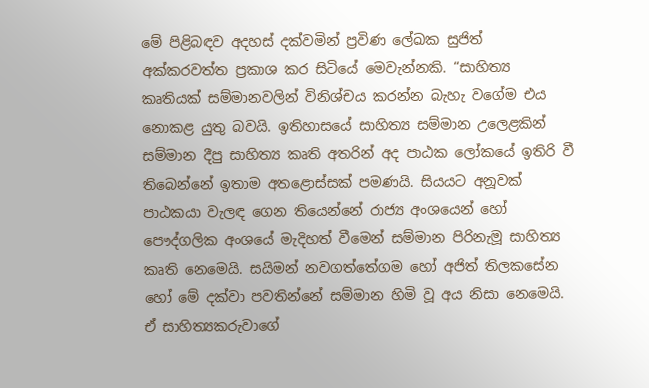මේ පිළිබඳව අදහස් දක්වමින් ප්‍රවිණ ලේඛක සුජිත් අක්කරවත්ත ප්‍රකාශ කර සිටියේ මෙවැන්නකි. “සාහිත්‍ය කෘතියක් සම්මානවලින් විනිශ්චය කරන්න බැහැ වගේම එය නොකළ යුතු බවයි. ඉතිහාසයේ සාහිත්‍ය සම්මාන උලෙළකින් සම්මාන දීපු සාහිත්‍ය කෘති අතරින් අද පාඨක ලෝකයේ ඉතිරි වී තිබෙන්නේ ඉතාම අතළොස්සක් පමණයි. සියයට අනූවක් පාඨකයා වැලඳ ගෙන තියෙන්නේ රාජ්‍ය අංශයෙන් හෝ පෞද්ගලික අංශයේ මැදිහත් වීමෙන් සම්මාන පිරිනැමූ සාහිත්‍ය කෘති නෙමෙයි. සයිමන් නවගත්තේගම හෝ අජිත් තිලකසේන හෝ මේ දක්වා පවතින්නේ සම්මාන හිමි වූ අය නිසා නෙමෙයි. ඒ සාහිත්‍යකරුවාගේ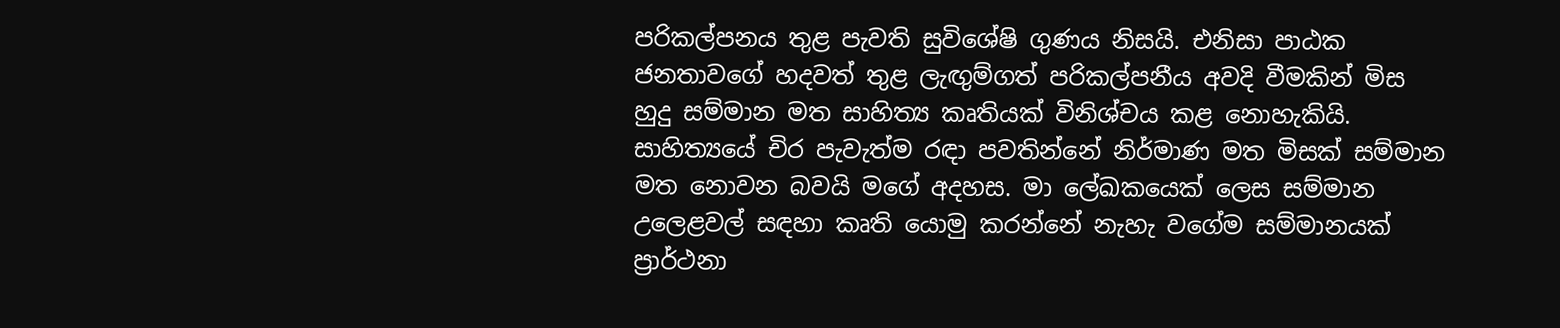පරිකල්පනය තුළ පැවති සුවිශේෂි ගුණය නිසයි. එනිසා පාඨක ජනතාවගේ හදවත් තුළ ලැඟුම්ගත් පරිකල්පනීය අවදි වීමකින් මිස හුදු සම්මාන මත සාහිත්‍ය කෘතියක් විනිශ්චය කළ නොහැකියි. සාහිත්‍යයේ චිර පැවැත්ම රඳා පවතින්නේ නිර්මාණ මත මිසක් සම්මාන මත නොවන බවයි මගේ අදහස. මා ලේඛකයෙක් ලෙස සම්මාන උලෙළවල් සඳහා කෘති යොමු කරන්නේ නැහැ වගේම සම්මානයක් ප්‍රාර්ථනා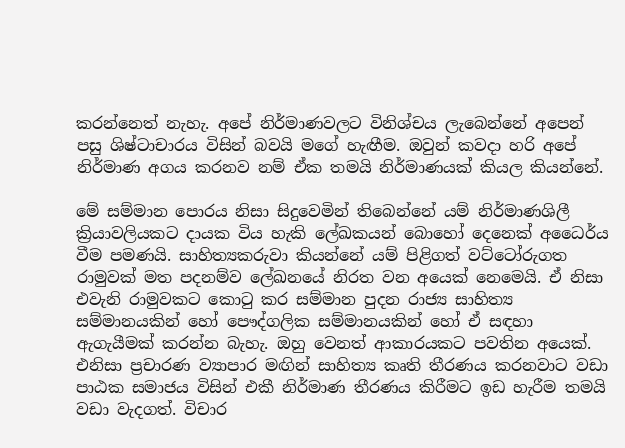කරන්නෙත් නැහැ. අපේ නිර්මාණවලට විනිශ්චය ලැබෙන්නේ අපෙන් පසු ශිෂ්ටාචාරය විසින් බවයි මගේ හැඟීම. ඔවුන් කවදා හරි අපේ නිර්මාණ අගය කරනව නම් ඒක තමයි නිර්මාණයක් කියල කියන්නේ.

මේ සම්මාන පොරය නිසා සිදුවෙමින් තිබෙන්නේ යම් නිර්මාණශිලී ක්‍රියාවලියකට දායක විය හැකි ලේඛකයන් බොහෝ දෙනෙක් අධෛර්ය වීම පමණයි. සාහිත්‍යකරුවා කියන්නේ යම් පිළිගත් වට්ටෝරුගත රාමුවක් මත පදනම්ව ලේඛනයේ නිරත වන අයෙක් නෙමෙයි. ඒ නිසා එවැනි රාමුවකට කොටු කර සම්මාන පුදන රාජ්‍ය සාහිත්‍ය සම්මානයකින් හෝ පෞද්ගලික සම්මානයකින් හෝ ඒ සඳහා ඇගැයීමක් කරන්න බැහැ. ඔහු වෙනත් ආකාරයකට පවතින අයෙක්. එනිසා ප්‍රචාරණ ව්‍යාපාර මඟින් සාහිත්‍ය කෘති තීරණය කරනවාට වඩා පාඨක සමාජය විසින් එකී නිර්මාණ තීරණය කිරීමට ඉඩ හැරීම තමයි වඩා වැදගත්. විචාර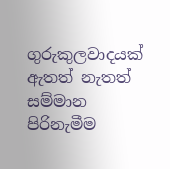ගුරුකුලවාදයක් ඇතත් නැතත් සම්මාන පිරිනැමීම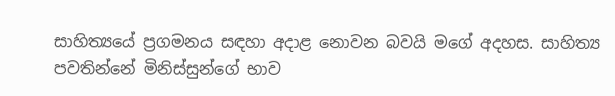සාහිත්‍යයේ ප්‍රගමනය සඳහා අදාළ නොවන බවයි මගේ අදහස. සාහිත්‍ය පවතින්නේ මිනිස්සුන්ගේ භාව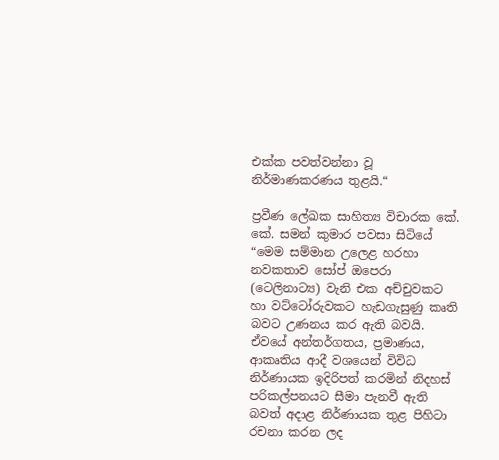එක්ක පවත්වන්නා වූ නිර්මාණකරණය තුළයි.“

ප්‍රවීණ ලේඛක සාහිත්‍ය විචාරක කේ. කේ. සමන් කුමාර පවසා සිටියේ “මෙම සම්මාන උලෙළ හරහා නවකතාව සෝප් ඔපෙරා (ටෙලිනාට්‍ය) වැනි එක අච්චුවකට හා වට්ටෝරුවකට හැඩගැසුණු කෘති බවට උණනය කර ඇති බවයි. ඒවයේ අන්තර්ගතය, ප්‍රමාණය, ආකෘතිය ආදී වශයෙන් විවිධ නිර්ණායක ඉදිරිපත් කරමින් නිදහස් පරිකල්පනයට සීමා පැනවී ඇති බවත් අදාළ නිර්ණායක තුළ පිහිටා රචනා කරන ලද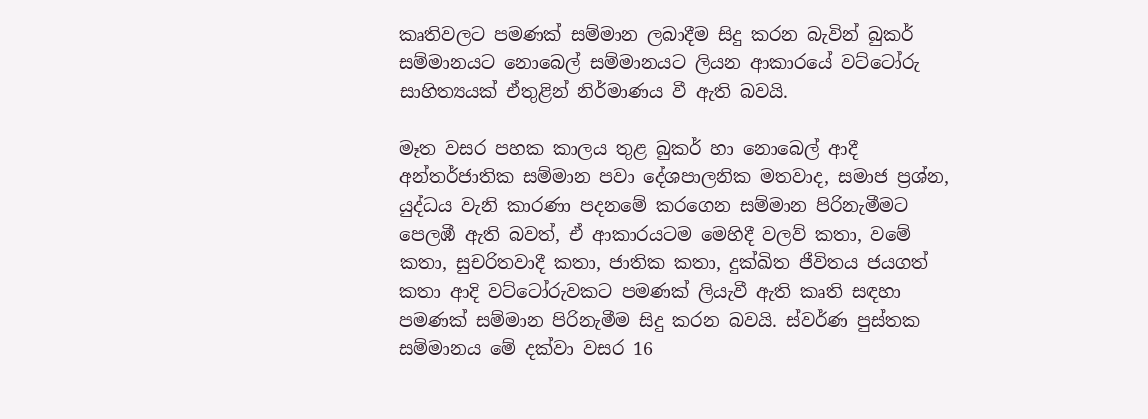කෘතිවලට පමණක් සම්මාන ලබාදීම සිදු කරන බැවින් බුකර් සම්මානයට නොබෙල් සම්මානයට ලියන ආකාරයේ වට්ටෝරු සාහිත්‍යයක් ඒතුළින් නිර්මාණය වී ඇති බවයි.

මෑත වසර පහක කාලය තුළ බුකර් හා නොබෙල් ආදී අන්තර්ජාතික සම්මාන පවා දේශපාලනික මතවාද, සමාජ ප්‍රශ්න, යුද්ධය වැනි කාරණා පදනමේ කරගෙන සම්මාන පිරිනැමීමට පෙලඹී ඇති බවත්, ඒ ආකාරයටම මෙහිදී වලව් කතා, වමේ කතා, සුචරිතවාදී කතා, ජාතික කතා, දුක්ඛිත ජීවිතය ජයගත් කතා ආදි වට්ටෝරුවකට පමණක් ලියැවී ඇති කෘති සඳහා පමණක් සම්මාන පිරිනැමීම සිදු කරන බවයි. ස්වර්ණ පුස්තක සම්මානය මේ දක්වා වසර 16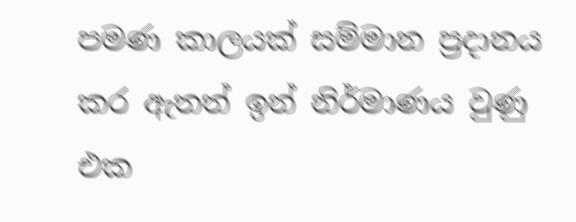පමණ කාලයක් සම්මාන ප්‍රදානය කර ඇතත් ඉන් නිර්මාණය වුණු එක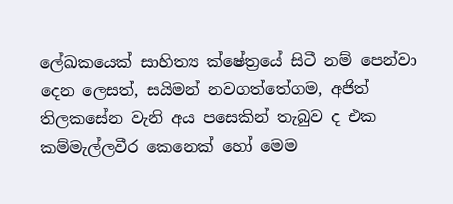ලේඛකයෙක් සාහිත්‍ය ක්ෂේත්‍රයේ සිටී නම් පෙන්වා දෙන ලෙසත්, සයිමන් නවගත්තේගම, අජිත් තිලකසේන වැනි අය පසෙකින් තැබුව ද එක කම්මැල්ලවීර කෙනෙක් හෝ මෙම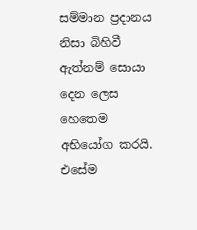සම්මාන ප්‍රදානය නිසා බිහිවී ඇත්නම් සොයා දෙන ලෙස හෙතෙම අභියෝග කරයි. එසේම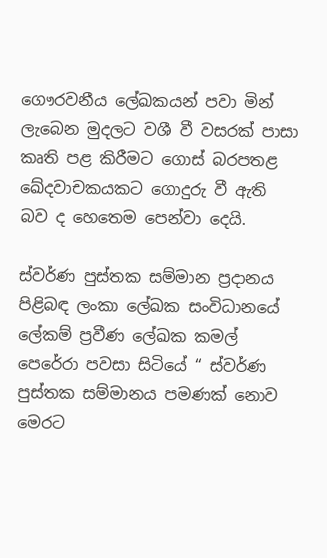ගෞරවනීය ලේඛකයන් පවා මින් ලැබෙන මුදලට වශී වී වසරක් පාසා කෘති පළ කිරීමට ගොස් බරපතළ ඛේදවාචකයකට ගොදුරු වී ඇති බව ද හෙතෙම පෙන්වා දෙයි.

ස්වර්ණ පුස්තක සම්මාන ප්‍රදානය පිළිබඳ ලංකා ලේඛක සංවිධානයේ ලේකම් ප්‍රවීණ ලේඛක කමල් පෙරේරා පවසා සිටියේ “ ස්වර්ණ පුස්තක සම්මානය පමණක් නොව මෙරට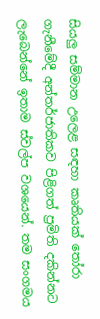සියලු සම්මාන උලෙළ සඳහා කෘතියක් තෝරා ගැනීමේදී අන්තර්ජාතිකව පිළිගත් ප්‍රමිති දකින්නට ලැබෙන්නේ ඉතාම ස්වල්ප වශයෙන්. තම සංගමය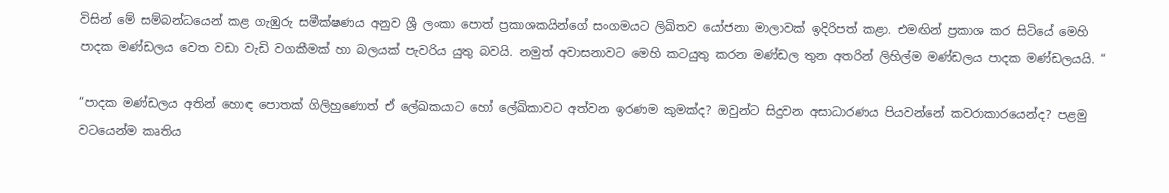විසින් මේ සම්බන්ධයෙන් කළ ගැඹුරු සමීක්ෂණය අනුව ශ්‍රී ලංකා පොත් ප්‍රකාශකයින්ගේ සංගමයට ලිඛිතව යෝජනා මාලාවක් ඉදිරිපත් කළා. එමඟින් ප්‍රකාශ කර සිටියේ මෙහි පාදක මණ්ඩලය වෙත වඩා වැඩි වගකීමක් හා බලයක් පැවරිය යුතු බවයි. නමුත් අවාසනාවට මෙහි කටයුතු කරන මණ්ඩල තුන අතරින් ලිහිල්ම මණ්ඩලය පාදක මණ්ඩලයයි. “

“පාදක මණ්ඩලය අතින් හොඳ පොතක් ගිලිහුණොත් ඒ ලේඛකයාට හෝ ලේඛිකාවට අත්වන ඉරණම කුමක්ද? ඔවුන්ට සිදුවන අසාධාරණය පියවන්නේ කවරාකාරයෙන්ද? පළමු වටයෙන්ම කෘතිය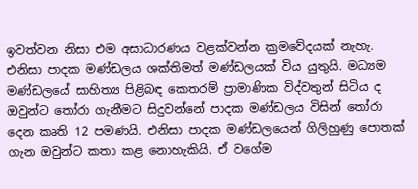ඉවත්වන නිසා එම අසාධාරණය වළක්වන්න ක්‍රමවේදයක් නැහැ. එනිසා පාදක මණ්ඩලය ශක්තිමත් මණ්ඩලයක් විය යුතුයි. මධ්‍යම මණ්ඩලයේ සාහිත්‍ය පිළිබඳ කෙතරම් ප්‍රාමාණික විද්වතුන් සිටිය ද ඔවුන්ට තෝරා ගැනීමට සිදුවන්නේ පාදක මණ්ඩලය විසින් තෝරා දෙන කෘති 12 පමණයි. එනිසා පාදක මණ්ඩලයෙන් ගිලිහුණු පොතක් ගැන ඔවුන්ට කතා කළ නොහැකියි. ඒ වගේම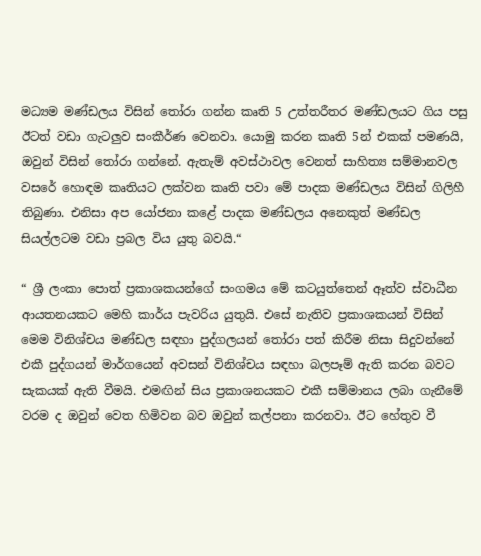මධ්‍යම මණ්ඩලය විසින් තෝරා ගන්න කෘති 5 උත්තරීතර මණ්ඩලයට ගිය පසු ඊටත් වඩා ගැටලුව සංකීර්ණ වෙනවා. යොමු කරන කෘති 5න් එකක් පමණයි, ඔවුන් විසින් තෝරා ගන්නේ. ඇතැම් අවස්ථාවල වෙනත් සාහිත්‍ය සම්මානවල වසරේ හොඳම කෘතියට ලක්වන කෘති පවා මේ පාදක මණ්ඩලය විසින් ගිලිහී තිබුණා. එනිසා අප යෝජනා කළේ පාදක මණ්ඩලය අනෙකුත් මණ්ඩල සියල්ලටම වඩා ප්‍රබල විය යුතු බවයි.“

“ ශ්‍රී ලංකා පොත් ප්‍රකාශකයන්ගේ සංගමය මේ කටයුත්තෙන් ඈත්ව ස්වාධීන ආයතනයකට මෙහි කාර්ය පැවරිය යුතුයි. එසේ නැතිව ප්‍රකාශකයන් විසින් මෙම විනිශ්චය මණ්ඩල සඳහා පුද්ගලයන් තෝරා පත් කිරීම නිසා සිදුවන්නේ එකී පුද්ගයන් මාර්ගයෙන් අවසන් විනිශ්චය සඳහා බලපෑම් ඇති කරන බවට සැකයක් ඇති වීමයි. එමඟින් සිය ප්‍රකාශනයකට එකී සම්මානය ලබා ගැනීමේ වරම ද ඔවුන් වෙත හිමිවන බව ඔවුන් කල්පනා කරනවා. ඊට හේතුව වී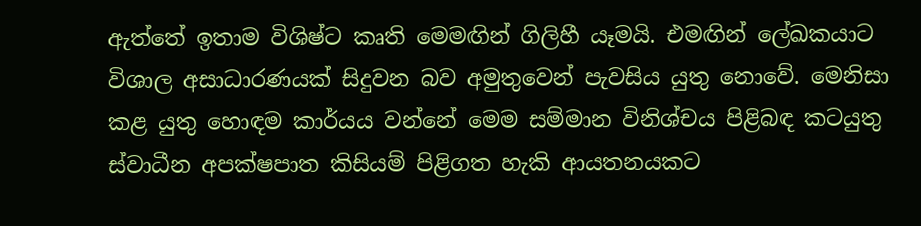ඇත්තේ ඉතාම විශිෂ්ට කෘති මෙමඟින් ගිලිහී යෑමයි. එමඟින් ලේඛකයාට විශාල අසාධාරණයක් සිදුවන බව අමුතුවෙන් පැවසිය යුතු නොවේ. මෙනිසා කළ යුතු හොඳම කාර්යය වන්නේ මෙම සම්මාන විනිශ්චය පිළිබඳ කටයුතු ස්වාධීන අපක්ෂපාත කිසියම් පිළිගත හැකි ආයතනයකට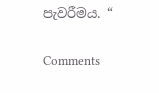පැවරීමය. “

Comments